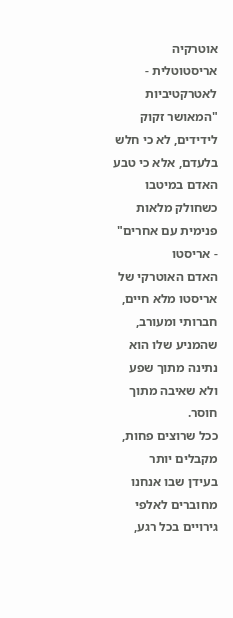אוטרקיה אריסטוטלית - לאטרקטיביות
"המאושר זקוק לידידים, לא כי חלש בלעדם, אלא כי טבע האדם במיטבו כשחולק מלאות פנימית עם אחרים" - אריסטו
האדם האוטרקי של אריסטו מלא חיים, חברותי ומעורב, שהמניע שלו הוא נתינה מתוך שפע ולא שאיבה מתוך חוסר.
ככל שרוצים פחות, מקבלים יותר
בעידן שבו אנחנו מחוברים לאלפי גירויים בכל רגע,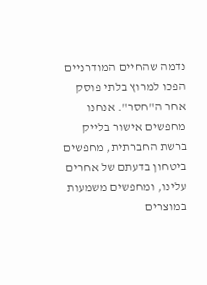נדמה שהחיים המודרניים הפכו למרוץ בלתי פוסק אחר ה"חסר". אנחנו מחפשים אישור בלייק ברשת החברתית, מחפשים ביטחון בדעתם של אחרים עלינו, ומחפשים משמעות במוצרים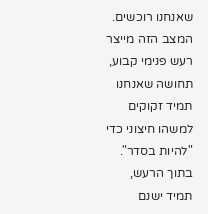שאנחנו רוכשים. המצב הזה מייצר רעש פנימי קבוע, תחושה שאנחנו תמיד זקוקים למשהו חיצוני כדי "להיות בסדר".
בתוך הרעש, תמיד ישנם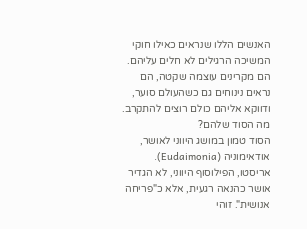האנשים הללו שנראים כאילו חוקי המשיכה הרגילים לא חלים עליהם. הם מקרינים עוצמה שקטה, הם נראים נינוחים גם כשהעולם סוער, ודווקא אליהם כולם רוצים להתקרב. מה הסוד שלהם?
הסוד טמון במושג היווני לאושר, אודאימוניה (Eudaimonia). אריסטו, הפילוסוף היווני, לא הגדיר אושר כהנאה רגעית, אלא כ"פריחה אנושית". זוהי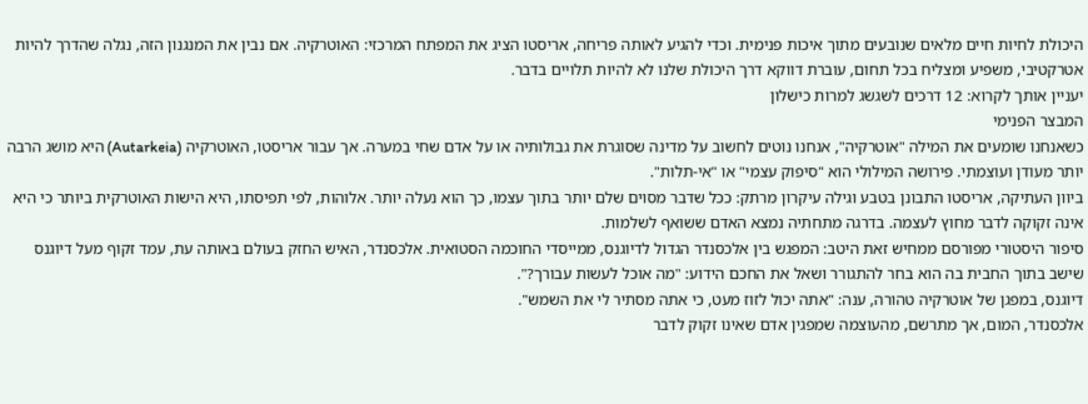היכולת לחיות חיים מלאים שנובעים מתוך איכות פנימית. וכדי להגיע לאותה פריחה, אריסטו הציג את המפתח המרכזי: האוטרקיה. אם נבין את המנגנון הזה, נגלה שהדרך להיות אטרקטיבי, משפיע ומצליח בכל תחום, עוברת דווקא דרך היכולת שלנו לא להיות תלויים בדבר.
יעניין אותך לקרוא: 12 דרכים לשגשג למרות כישלון
המבצר הפנימי
כשאנחנו שומעים את המילה "אוטרקיה", אנחנו נוטים לחשוב על מדינה שסוגרת את גבולותיה או על אדם שחי במערה. אך עבור אריסטו, האוטרקיה (Autarkeia) היא מושג הרבה יותר מעודן ועוצמתי. פירושה המילולי הוא "סיפוק עצמי" או "אי-תלות".
ביוון העתיקה, אריסטו התבונן בטבע וגילה עיקרון מרתק: ככל שדבר מסוים שלם יותר בתוך עצמו, כך הוא נעלה יותר. אלוהות, לפי תפיסתו, היא הישות האוטרקית ביותר כי היא אינה זקוקה לדבר מחוץ לעצמה. בדרגה מתחתיה נמצא האדם ששואף לשלמות.
סיפור היסטורי מפורסם ממחיש זאת היטב: המפגש בין אלכסנדר הגדול לדיוגנס, ממייסדי החוכמה הסטואית. אלכסנדר, האיש החזק בעולם באותה עת, עמד זקוף מעל דיוגנס שישב בתוך החבית בה הוא בחר להתגורר ושאל את החכם הידוע: "מה אוכל לעשות עבורך?".
דיוגנס, במפגן של אוטרקיה טהורה, ענה: "אתה יכול לזוז מעט, כי אתה מסתיר לי את השמש".
אלכסנדר, המום, אך מתרשם, מהעוצמה שמפגין אדם שאינו זקוק לדבר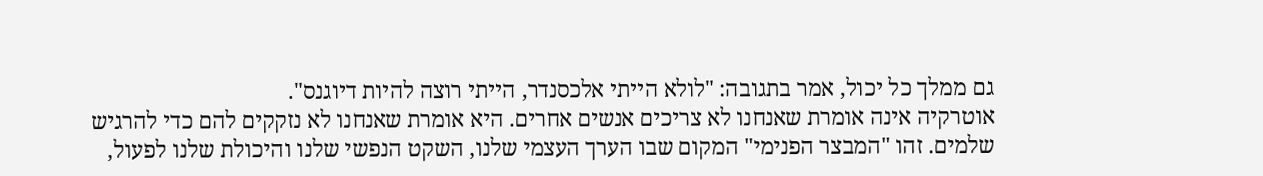גם ממלך כל יכול, אמר בתגובה: "לולא הייתי אלכסנדר, הייתי רוצה להיות דיוגנס".
אוטרקיה אינה אומרת שאנחנו לא צריכים אנשים אחרים. היא אומרת שאנחנו לא נזקקים להם כדי להרגיש שלמים. זהו "המבצר הפנימי" המקום שבו הערך העצמי שלנו, השקט הנפשי שלנו והיכולת שלנו לפעול,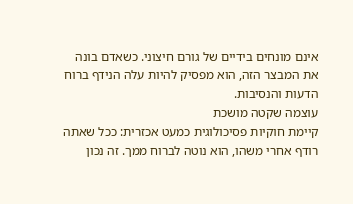אינם מונחים בידיים של גורם חיצוני. כשאדם בונה את המבצר הזה, הוא מפסיק להיות עלה הנידף ברוח הדעות והנסיבות.
עוצמה שקטה מושכת
קיימת חוקיות פסיכולוגית כמעט אכזרית: ככל שאתה רודף אחרי משהו, הוא נוטה לברוח ממך. זה נכון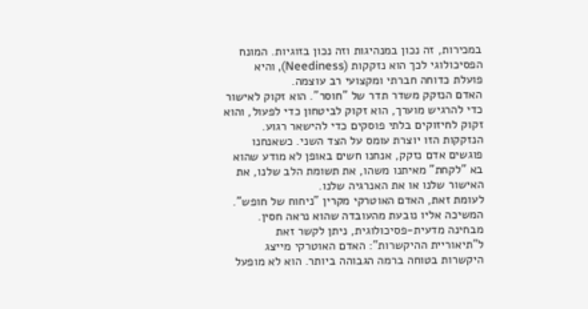במכירות, זה נכון במנהיגות וזה נכון בזוגיות. המונח הפסיכולוגי לכך הוא נזקקות (Neediness), והיא פועלת כדוחה חברתי ומקצועי רב עוצמה.
האדם הנזקק משדר תדר של "חוסר". הוא זקוק לאישור כדי להרגיש מוערך, הוא זקוק לביטחון כדי לפעול, והוא זקוק לחיזוקים בלתי פוסקים כדי להישאר רגוע. הנזקקות הזו יוצרת עומס על הצד השני. כשאנחנו פוגשים אדם נזקק, אנחנו חשים באופן לא מודע שהוא בא "לקחת" מאיתנו משהו, את תשומת הלב שלנו, את האישור שלנו או את האנרגיה שלנו.
לעומת זאת, האדם האוטרקי מקרין "ניחוח של חופש". המשיכה אליו נובעת מהעובדה שהוא נראה חסין. מבחינה מדעית-פסיכולוגית, ניתן לקשר זאת ל"תיאוריית ההיקשרות": האדם האוטרקי מייצג היקשרות בטוחה ברמה הגבוהה ביותר. הוא לא מופעל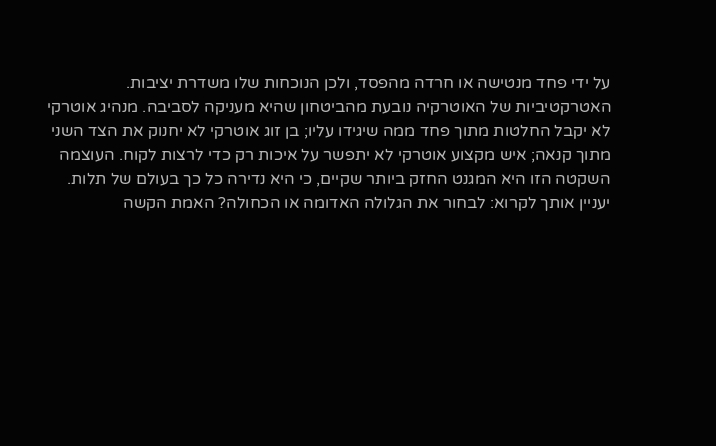על ידי פחד מנטישה או חרדה מהפסד, ולכן הנוכחות שלו משדרת יציבות.
האטרקטיביות של האוטרקיה נובעת מהביטחון שהיא מעניקה לסביבה. מנהיג אוטרקי לא יקבל החלטות מתוך פחד ממה שיגידו עליו; בן זוג אוטרקי לא יחנוק את הצד השני מתוך קנאה; איש מקצוע אוטרקי לא יתפשר על איכות רק כדי לרצות לקוח. העוצמה השקטה הזו היא המגנט החזק ביותר שקיים, כי היא נדירה כל כך בעולם של תלות.
יעניין אותך לקרוא: לבחור את הגלולה האדומה או הכחולה? האמת הקשה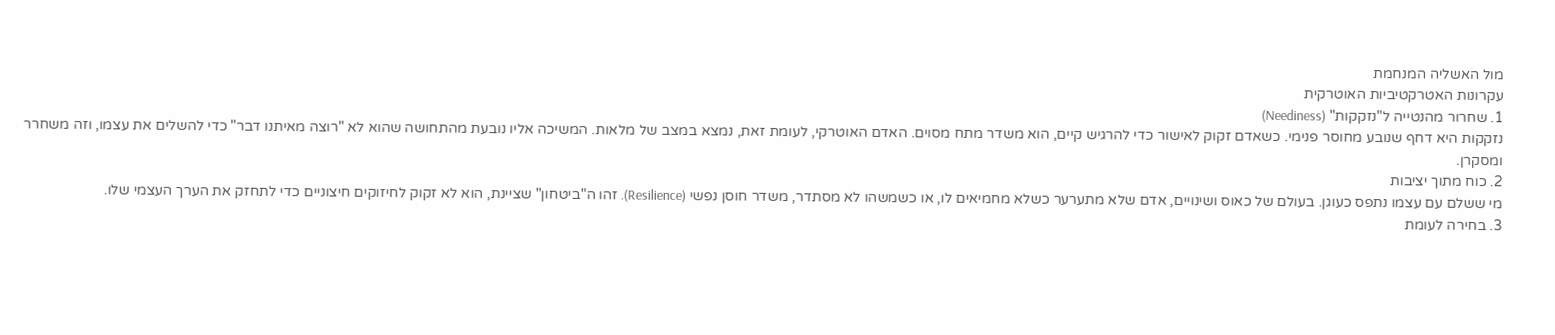מול האשליה המנחמת
עקרונות האטרקטיביות האוטרקית
1. שחרור מהנטייה ל"נזקקות" (Neediness)
נזקקות היא דחף שנובע מחוסר פנימי. כשאדם זקוק לאישור כדי להרגיש קיים, הוא משדר מתח מסוים. האדם האוטרקי, לעומת זאת, נמצא במצב של מלאות. המשיכה אליו נובעת מהתחושה שהוא לא "רוצה מאיתנו דבר" כדי להשלים את עצמו, וזה משחרר ומסקרן.
2. כוח מתוך יציבות
מי ששלם עם עצמו נתפס כעוגן. בעולם של כאוס ושינויים, אדם שלא מתערער כשלא מחמיאים לו, או כשמשהו לא מסתדר, משדר חוסן נפשי (Resilience). זהו ה"ביטחון" שציינת, הוא לא זקוק לחיזוקים חיצוניים כדי לתחזק את הערך העצמי שלו.
3. בחירה לעומת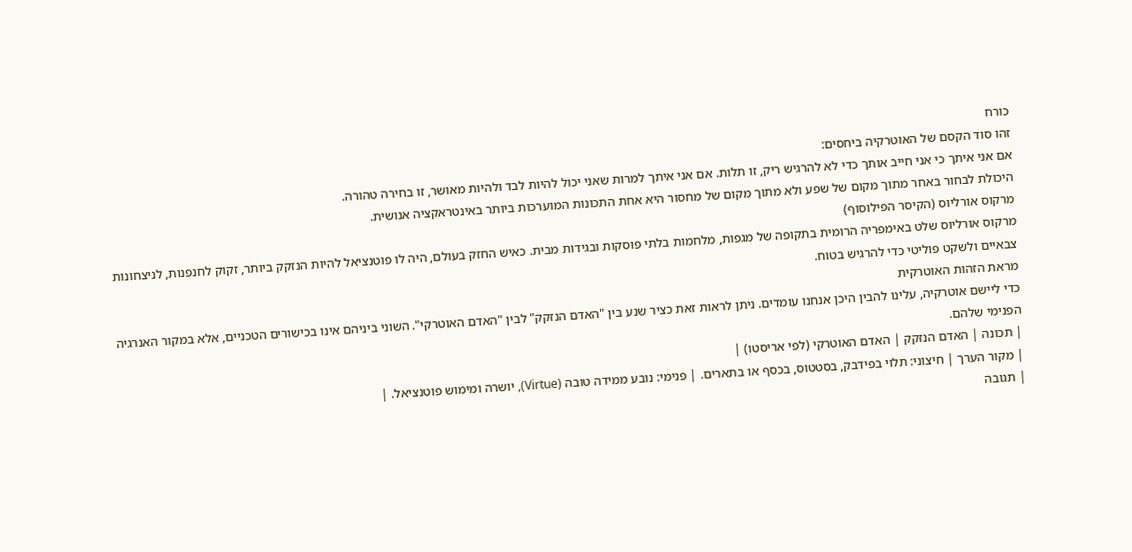כורח
זהו סוד הקסם של האוטרקיה ביחסים:
אם אני איתך כי אני חייב אותך כדי לא להרגיש ריק, זו תלות. אם אני איתך למרות שאני יכול להיות לבד ולהיות מאושר, זו בחירה טהורה.
היכולת לבחור באחר מתוך מקום של שפע ולא מתוך מקום של מחסור היא אחת התכונות המוערכות ביותר באינטראקציה אנושית.
מרקוס אורליוס (הקיסר הפילוסוף)
מרקוס אורליוס שלט באימפריה הרומית בתקופה של מגפות, מלחמות בלתי פוסקות ובגידות מבית. כאיש החזק בעולם, היה לו פוטנציאל להיות הנזקק ביותר, זקוק לחנפנות, לניצחונות צבאיים ולשקט פוליטי כדי להרגיש בטוח.
מראת הזהות האוטרקית
כדי ליישם אוטרקיה, עלינו להבין היכן אנחנו עומדים. ניתן לראות זאת כציר שנע בין "האדם הנזקק" לבין "האדם האוטרקי". השוני ביניהם אינו בכישורים הטכניים, אלא במקור האנרגיה הפנימי שלהם.
| תכונה | האדם הנזקק | האדם האוטרקי (לפי אריסטו) |
| מקור הערך | חיצוני: תלוי בפידבק, בסטטוס, בכסף או בתארים. | פנימי: נובע ממידה טובה (Virtue), יושרה ומימוש פוטנציאל. |
| תגובה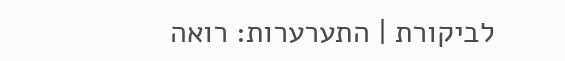לביקורת | התערערות: רואה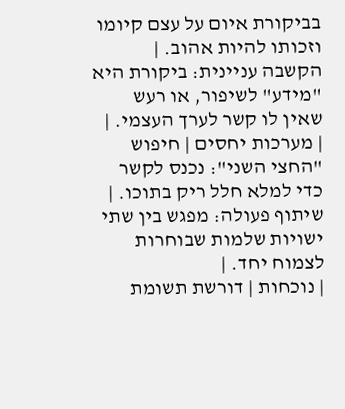בביקורת איום על עצם קיומו וזכותו להיות אהוב. | הקשבה עניינית: ביקורת היא "מידע" לשיפור, או רעש שאין לו קשר לערך העצמי. |
| מערכות יחסים | חיפוש "החצי השני": נכנס לקשר כדי למלא חלל ריק בתוכו. | שיתוף פעולה: מפגש בין שתי ישויות שלמות שבוחרות לצמוח יחד. |
| נוכחות | דורשת תשומת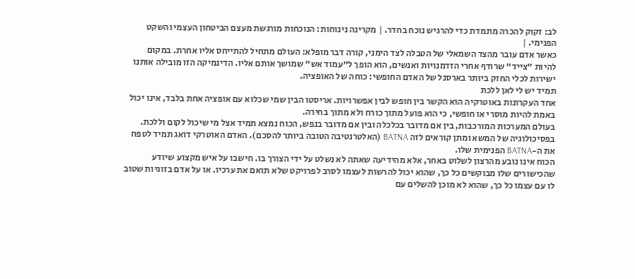לב: זקוק להכרה מתמדת כדי להרגיש נוכח בחדר. | מקרינה נינוחות: הנוכחות מורגשת מעצם הביטחון העצמי והשקט הפנימי. |
כאשר אדם עובר מהצד השמאלי של הטבלה לצד הימני, קורה דבר מופלא: העולם מתחיל להתייחס אליו אחרת. במקום להיות "צייד" שרודף אחרי הזדמנויות ואנשים, הוא הופך ל"עמוד אש" שמושך אותם אליו. הדינמיקה הזו מובילה אותנו ישירות לכלי החזק ביותר בארסנל של האדם החופשי: כוחה של האופציה.
תמיד יש לי לאן ללכת
אחד העקרונות באוטרקיה הוא הקשר בין חופש לבין אפשרויות. אריסטו הבין שמי שכלוא עם אופציה אחת בלבד, אינו יכול באמת להיות מוסרי או חופשי, כי הוא פועל מתוך כורח ולא מתוך בחירה.
בעולם המערכות המורכבות, בין אם מדובר בכלכלה ובין אם מדובר בנפש, הכוח נמצא תמיד אצל מי שיכול לקום וללכת. בפסיכולוגיה של המשא ומתן קוראים לזה BATNA (האלטרנטיבה הטובה ביותר להסכם). האדם האוטרקי דואג תמיד לטפח את ה-BATNA הפנימית שלו.
הכוח אינו נובע מהרצון לשלוט באחר, אלא מהידיעה שאתה לא נשלט על ידי הצורך בו. חישבו על איש מקצוע שיודע שהכישורים שלו מבוקשים כל כך, שהוא יכול להרשות לעצמו לסרב לפרויקט שלא תואם את ערכיו. או על אדם בזוגיות שטוב לו עם עצמו כל כך, שהוא לא מוכן להשלים עם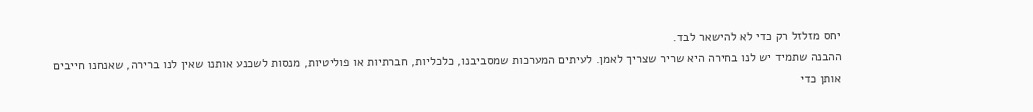יחס מזלזל רק כדי לא להישאר לבד.
ההבנה שתמיד יש לנו בחירה היא שריר שצריך לאמן. לעיתים המערכות שמסביבנו, כלכליות, חברתיות או פוליטיות, מנסות לשכנע אותנו שאין לנו ברירה, שאנחנו חייבים אותן כדי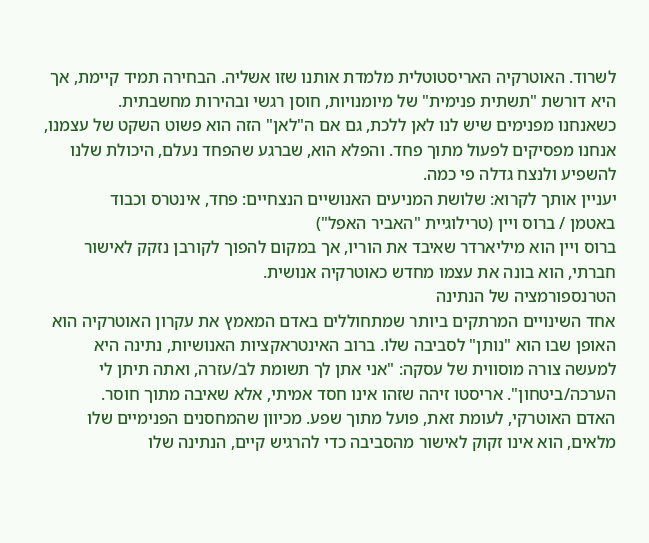לשרוד. האוטרקיה האריסטוטלית מלמדת אותנו שזו אשליה. הבחירה תמיד קיימת, אך היא דורשת "תשתית פנימית" של מיומנויות, חוסן רגשי ובהירות מחשבתית.
כשאנחנו מפנימים שיש לנו לאן ללכת, גם אם ה"לאן" הזה הוא פשוט השקט של עצמנו, אנחנו מפסיקים לפעול מתוך פחד. והפלא הוא, שברגע שהפחד נעלם, היכולת שלנו להשפיע ולנצח גדלה פי כמה.
יעניין אותך לקרוא: שלושת המניעים האנושיים הנצחיים: פחד, אינטרס וכבוד
באטמן / ברוס ויין (טרילוגיית "האביר האפל")
ברוס ויין הוא מיליארדר שאיבד את הוריו, אך במקום להפוך לקורבן נזקק לאישור חברתי, הוא בונה את עצמו מחדש כאוטרקיה אנושית.
הטרנספורמציה של הנתינה
אחד השינויים המרתקים ביותר שמתחוללים באדם המאמץ את עקרון האוטרקיה הוא האופן שבו הוא "נותן" לסביבה שלו. ברוב האינטראקציות האנושיות, נתינה היא למעשה צורה מוסווית של עסקה: "אני אתן לך תשומת לב/עזרה, ואתה תיתן לי הערכה/ביטחון". אריסטו זיהה שזהו אינו חסד אמיתי, אלא שאיבה מתוך חוסר.
האדם האוטרקי, לעומת זאת, פועל מתוך שפע. מכיוון שהמחסנים הפנימיים שלו מלאים, הוא אינו זקוק לאישור מהסביבה כדי להרגיש קיים, הנתינה שלו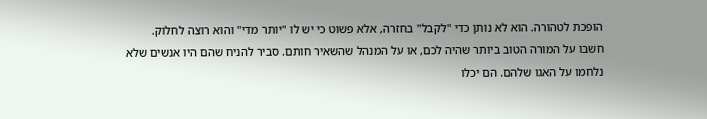הופכת לטהורה. הוא לא נותן כדי "לקבל" בחזרה, אלא פשוט כי יש לו "יותר מדי" והוא רוצה לחלוק.
חשבו על המורה הטוב ביותר שהיה לכם, או על המנהל שהשאיר חותם. סביר להניח שהם היו אנשים שלא נלחמו על האגו שלהם. הם יכלו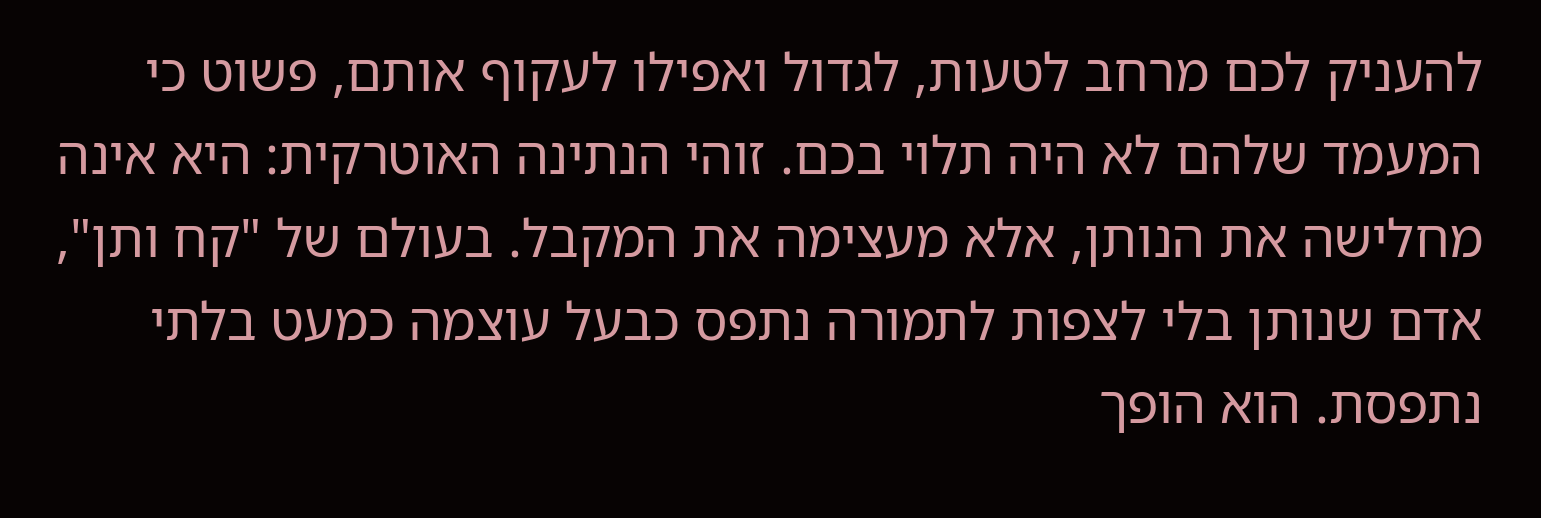להעניק לכם מרחב לטעות, לגדול ואפילו לעקוף אותם, פשוט כי המעמד שלהם לא היה תלוי בכם. זוהי הנתינה האוטרקית: היא אינה מחלישה את הנותן, אלא מעצימה את המקבל. בעולם של "קח ותן", אדם שנותן בלי לצפות לתמורה נתפס כבעל עוצמה כמעט בלתי נתפסת. הוא הופך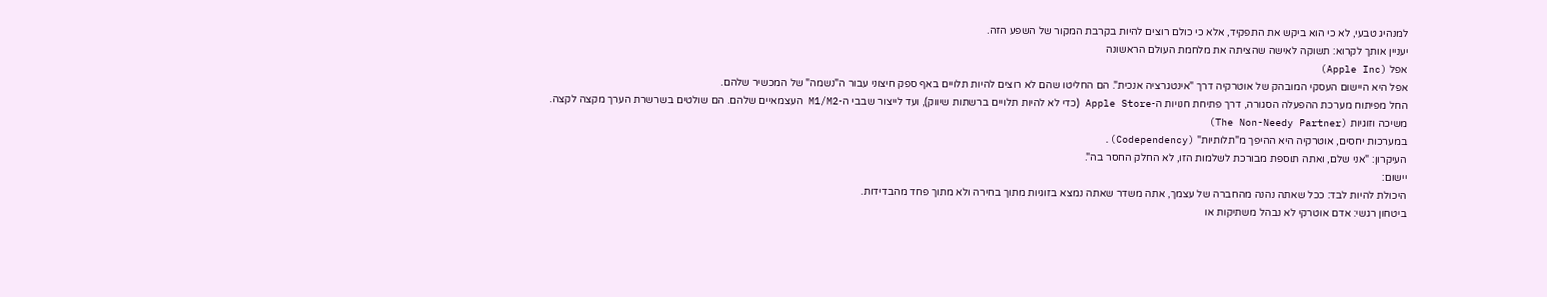למנהיג טבעי, לא כי הוא ביקש את התפקיד, אלא כי כולם רוצים להיות בקרבת המקור של השפע הזה.
יעניין אותך לקרוא: תשוקה לאישה שהציתה את מלחמת העולם הראשונה
אפל (Apple Inc)
אפל היא היישום העסקי המובהק של אוטרקיה דרך "אינטגרציה אנכית". הם החליטו שהם לא רוצים להיות תלויים באף ספק חיצוני עבור ה"נשמה" של המכשיר שלהם.
החל מפיתוח מערכת ההפעלה הסגורה, דרך פתיחת חנויות ה-Apple Store (כדי לא להיות תלויים ברשתות שיווק), ועד לייצור שבבי ה-M1/M2 העצמאיים שלהם. הם שולטים בשרשרת הערך מקצה לקצה.
משיכה וזוגיות (The Non-Needy Partner)
במערכות יחסים, אוטרקיה היא ההיפך מ"תלותיות" (Codependency).
העיקרון: "אני שלם, ואתה תוספת מבורכת לשלמות הזו, לא החלק החסר בה".
יישום:
היכולת להיות לבד: ככל שאתה נהנה מהחברה של עצמך, אתה משדר שאתה נמצא בזוגיות מתוך בחירה ולא מתוך פחד מהבדידות.
ביטחון רגשי: אדם אוטרקי לא נבהל משתיקות או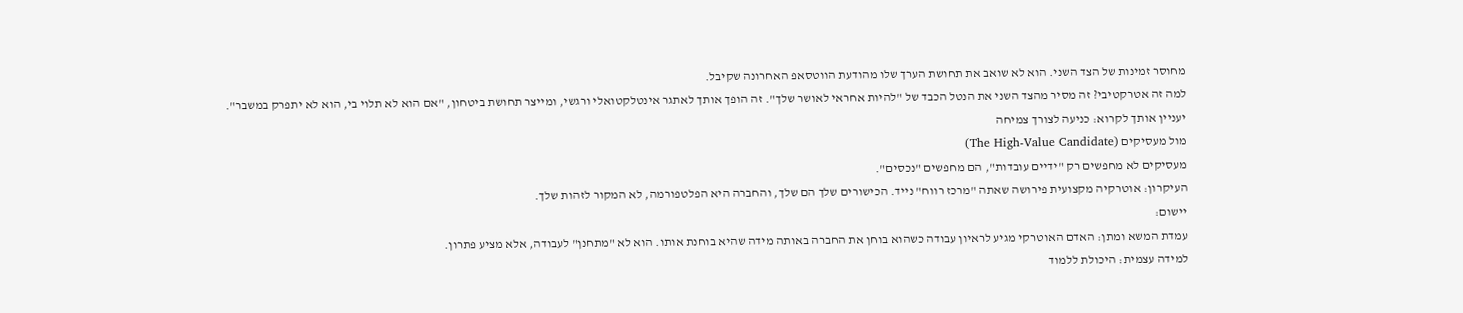מחוסר זמינות של הצד השני. הוא לא שואב את תחושת הערך שלו מהודעת הווטסאפ האחרונה שקיבל.
למה זה אטרקטיבי? זה מסיר מהצד השני את הנטל הכבד של "להיות אחראי לאושר שלך". זה הופך אותך לאתגר אינטלקטואלי ורגשי, ומייצר תחושת ביטחון, "אם הוא לא תלוי בי, הוא לא יתפרק במשבר".
יעניין אותך לקרוא: כניעה לצורך צמיחה
מול מעסיקים (The High-Value Candidate)
מעסיקים לא מחפשים רק "ידיים עובדות", הם מחפשים "נכסים".
העיקרון: אוטרקיה מקצועית פירושה שאתה "מרכז רווח" נייד. הכישורים שלך הם שלך, והחברה היא הפלטפורמה, לא המקור לזהות שלך.
יישום:
עמדת המשא ומתן: האדם האוטרקי מגיע לראיון עבודה כשהוא בוחן את החברה באותה מידה שהיא בוחנת אותו. הוא לא "מתחנן" לעבודה, אלא מציע פתרון.
למידה עצמית: היכולת ללמוד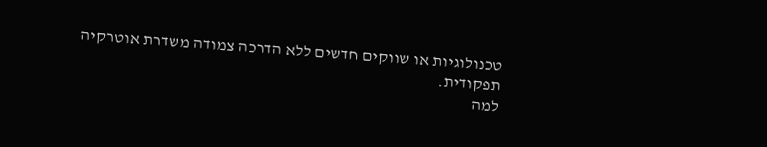טכנולוגיות או שווקים חדשים ללא הדרכה צמודה משדרת אוטרקיה תפקודית.
למה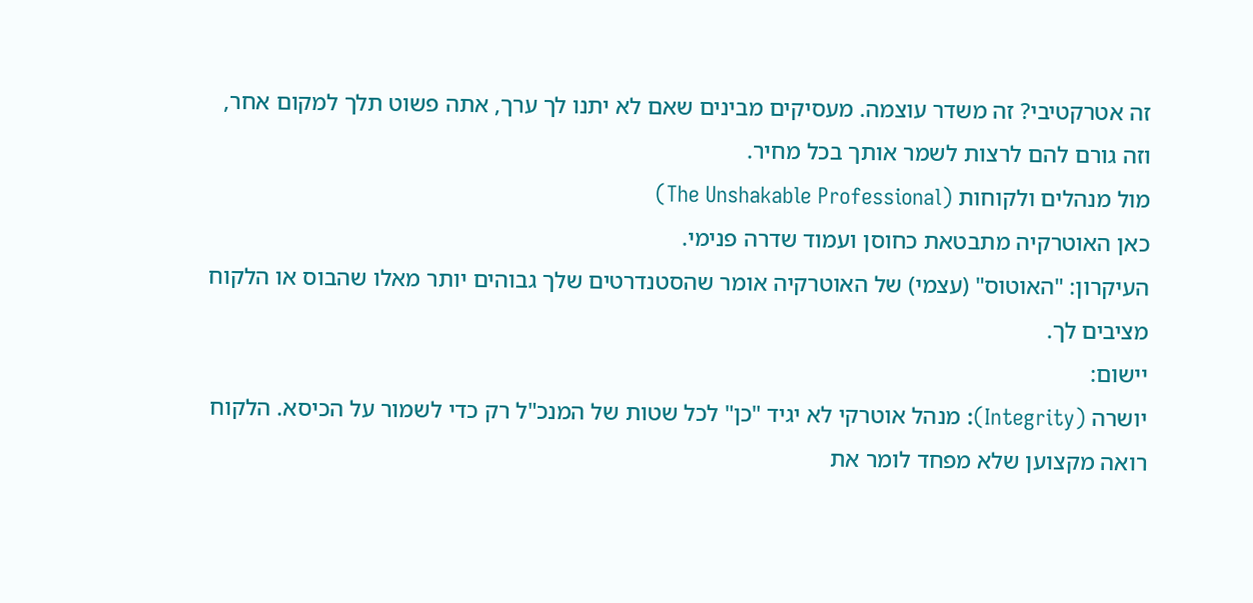זה אטרקטיבי? זה משדר עוצמה. מעסיקים מבינים שאם לא יתנו לך ערך, אתה פשוט תלך למקום אחר, וזה גורם להם לרצות לשמר אותך בכל מחיר.
מול מנהלים ולקוחות (The Unshakable Professional)
כאן האוטרקיה מתבטאת כחוסן ועמוד שדרה פנימי.
העיקרון: "האוטוס" (עצמי) של האוטרקיה אומר שהסטנדרטים שלך גבוהים יותר מאלו שהבוס או הלקוח מציבים לך.
יישום:
יושרה (Integrity): מנהל אוטרקי לא יגיד "כן" לכל שטות של המנכ"ל רק כדי לשמור על הכיסא. הלקוח רואה מקצוען שלא מפחד לומר את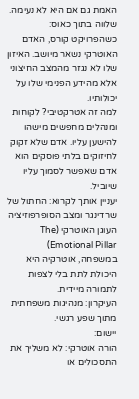האמת גם אם היא לא נעימה.
שלווה בתוך כאוס: כשהפרויקט קורס, האדם האוטרקי נשאר מיושב. האיזון שלו לא נגזר מהמצב החיצוני אלא מהידע הפנימי שלו על יכולותיו.
למה זה אטרקטיבי? לקוחות ומנהלים מחפשים מישהו להישען עליו. אדם שלא זקוק לחיזוקים בלתי פוסקים הוא אדם שאפשר לסמוך עליו שיוביל.
יעניין אותך לקרוא: החתול של שרדינגר ומצב הסופרפוזיציה
העוגן האוטרקי (The Emotional Pillar)
במשפחה, אוטרקיה היא היכולת לתת בלי לצפות לתמורה מיידית.
העיקרון: מנהיגות משפחתית מתוך שפע רגשי.
יישום:
הורה אוטרקי: לא משליך את התסכולים או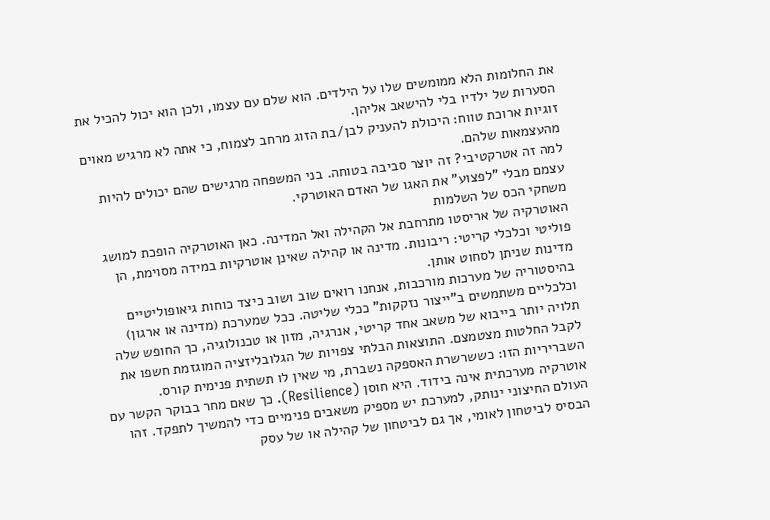את החלומות הלא ממומשים שלו על הילדים. הוא שלם עם עצמו, ולכן הוא יכול להכיל את הסערות של ילדיו בלי להישאב אליהן.
זוגיות ארוכת טווח: היכולת להעניק לבן/בת הזוג מרחב לצמוח, כי אתה לא מרגיש מאוים מהעצמאות שלהם.
למה זה אטרקטיבי? זה יוצר סביבה בטוחה. בני המשפחה מרגישים שהם יכולים להיות עצמם מבלי "לפצוע" את האגו של האדם האוטרקי.
משחקי הכס של השלמות
האוטרקיה של אריסטו מתרחבת אל הקהילה ואל המדינה. כאן האוטרקיה הופכת למושג פוליטי וכלכלי קריטי: ריבונות. מדינה או קהילה שאינן אוטרקיות במידה מסוימת, הן מדינות שניתן לסחוט אותן.
בהיסטוריה של מערכות מורכבות, אנחנו רואים שוב ושוב כיצד כוחות גיאופוליטיים וכלכליים משתמשים ב"ייצור נזקקות" ככלי שליטה. ככל שמערכת (מדינה או ארגון) תלויה יותר בייבוא של משאב אחד קריטי, אנרגיה, מזון או טכנולוגיה, כך החופש שלה לקבל החלטות מצטמצם. התוצאות הבלתי צפויות של הגלובליזציה המוגזמת חשפו את השבריריות הזו: כששרשרת האספקה נשברת, מי שאין לו תשתית פנימית קורס.
אוטרקיה מערכתית אינה בידוד. היא חוסן (Resilience). כך שאם מחר בבוקר הקשר עם העולם החיצוני ינותק, למערכת יש מספיק משאבים פנימיים כדי להמשיך לתפקד. זהו הבסיס לביטחון לאומי, אך גם לביטחון של קהילה או של עסק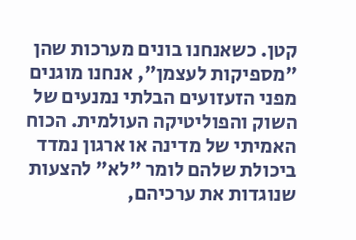קטן. כשאנחנו בונים מערכות שהן "מספיקות לעצמן", אנחנו מוגנים מפני הזעזועים הבלתי נמנעים של השוק והפוליטיקה העולמית. הכוח האמיתי של מדינה או ארגון נמדד ביכולת שלהם לומר "לא" להצעות שנוגדות את ערכיהם,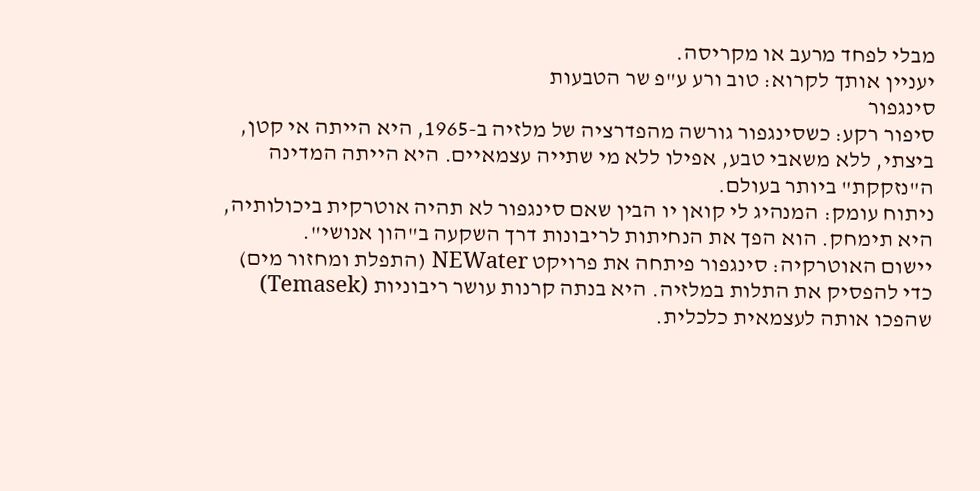מבלי לפחד מרעב או מקריסה.
יעניין אותך לקרוא: טוב ורע ע"פ שר הטבעות
סינגפור
סיפור רקע: כשסינגפור גורשה מהפדרציה של מלזיה ב-1965, היא הייתה אי קטן, ביצתי, ללא משאבי טבע, אפילו ללא מי שתייה עצמאיים. היא הייתה המדינה ה"נזקקת" ביותר בעולם.
ניתוח עומק: המנהיג לי קואן יו הבין שאם סינגפור לא תהיה אוטרקית ביכולותיה, היא תימחק. הוא הפך את הנחיתות לריבונות דרך השקעה ב"הון אנושי".
יישום האוטרקיה: סינגפור פיתחה את פרויקט NEWater (התפלת ומחזור מים) כדי להפסיק את התלות במלזיה. היא בנתה קרנות עושר ריבוניות (Temasek) שהפכו אותה לעצמאית כלכלית.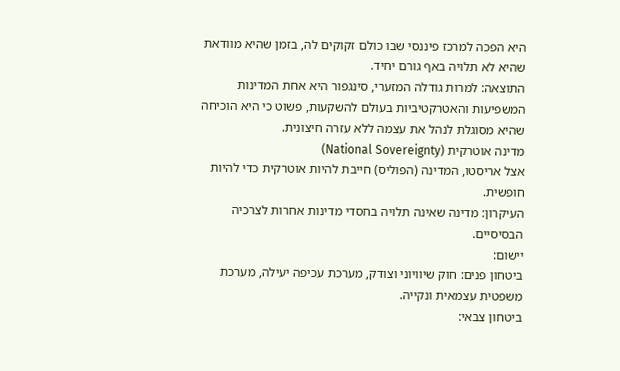היא הפכה למרכז פיננסי שבו כולם זקוקים לה, בזמן שהיא מוודאת שהיא לא תלויה באף גורם יחיד.
התוצאה: למרות גודלה המזערי, סינגפור היא אחת המדינות המשפיעות והאטרקטיביות בעולם להשקעות, פשוט כי היא הוכיחה שהיא מסוגלת לנהל את עצמה ללא עזרה חיצונית.
מדינה אוטרקית (National Sovereignty)
אצל אריסטו, המדינה (הפוליס) חייבת להיות אוטרקית כדי להיות חופשית.
העיקרון: מדינה שאינה תלויה בחסדי מדינות אחרות לצרכיה הבסיסיים.
יישום:
ביטחון פנים: חוק שיוויוני וצודק, מערכת עכיפה יעילה, מערכת משפטית עצמאית ונקייה.
ביטחון צבאי: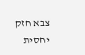צבא חזק יחסית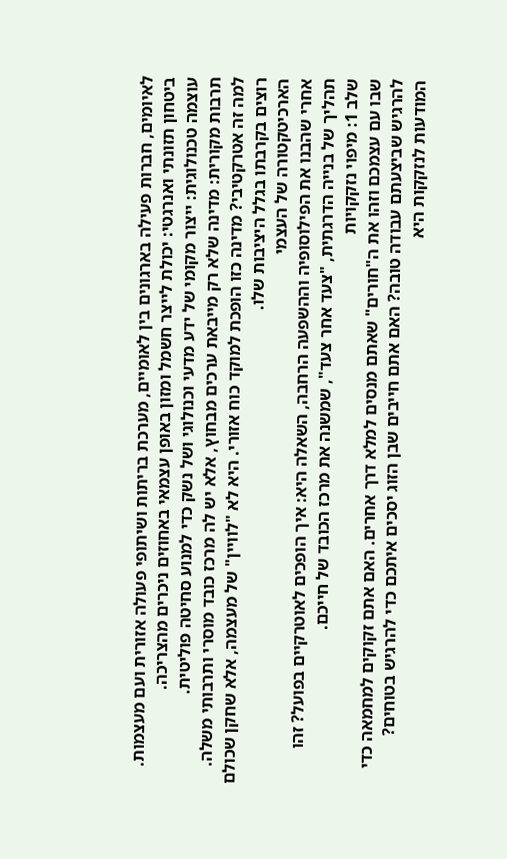לאיומים, חברות פעילה בארגונים בין לאומיים, מערכת בריתות ושיתופי פעולה אזורית ועם מעצמות.
ביטחון תזונתי ואנרגטי: יכולת לייצר חשמל ומזון באופן עצמאי באחוזים ניכרים מהצריכה.
עוצמה טכנולוגית: ייצור מקומי של ידע מדעי וכנולוגי ושל נשק כדי למנוע סחיטה פוליטית.
תרבות מקורית: מדינה שלא רק מייבאת ערכים מבחוץ, אלא יש לה מרכז כובד מוסרי ותרבותי משלה.
למה זה אטרקטיבי? מדינה כזו הופכת למוקד כוח אזורי. היא לא "לוויין" של מעצמה, אלא שחקן שכולם רוצים בקרבתו בגלל היציבות שלו.
הארכיטקטורה של העצמי
אחרי שהבנו את הפילוסופיה וההשפעה הרחבה, השאלה היא: איך הופכים לאוטרקיים בפועל? זהו תהליך של בנייה הדרגתית, "צעד אחר צעד", שמשנה את מרכז הכובד של חייכם.
שלב 1: מיפוי נזקקויות
שבו עם עצמכם וזהו את ה"חורים" שאתם מנסים למלא דרך אחרים. האם אתם זקוקים למחמאה כדי להרגיש שביצעתם עבודה טובה? האם אתם חייבים שבן הזוג יסכים איתכם כדי להרגיש בטוחים? המודעות לנזקקות היא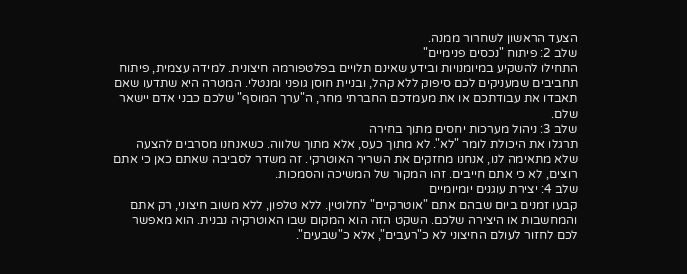הצעד הראשון לשחרור ממנה.
שלב 2: פיתוח "נכסים פנימיים"
התחילו להשקיע במיומנויות ובידע שאינם תלויים בפלטפורמה חיצונית. למידה עצמית, פיתוח תחביבים שמעניקים לכם סיפוק ללא קהל, ובניית חוסן גופני ומנטלי. המטרה היא שתדעו שאם תאבדו את עבודתכם או את מעמדכם החברתי מחר, ה"ערך המוסף" שלכם כבני אדם יישאר שלם.
שלב 3: ניהול מערכות יחסים מתוך בחירה
תרגלו את היכולת לומר "לא". לא מתוך כעס, אלא מתוך שלווה. כשאנחנו מסרבים להצעה שלא מתאימה לנו, אנחנו מחזקים את השריר האוטרקי. זה משדר לסביבה שאתם כאן כי אתם רוצים, לא כי אתם חייבים. זהו המקור של המשיכה והסמכות.
שלב 4: יצירת עוגנים יומיומיים
קבעו זמנים ביום שבהם אתם "אוטרקיים" לחלוטין. ללא טלפון, ללא משוב חיצוני, רק אתם והמחשבות או היצירה שלכם. השקט הזה הוא המקום שבו האוטרקיה נבנית. הוא מאפשר לכם לחזור לעולם החיצוני לא כ"רעבים", אלא כ"שבעים".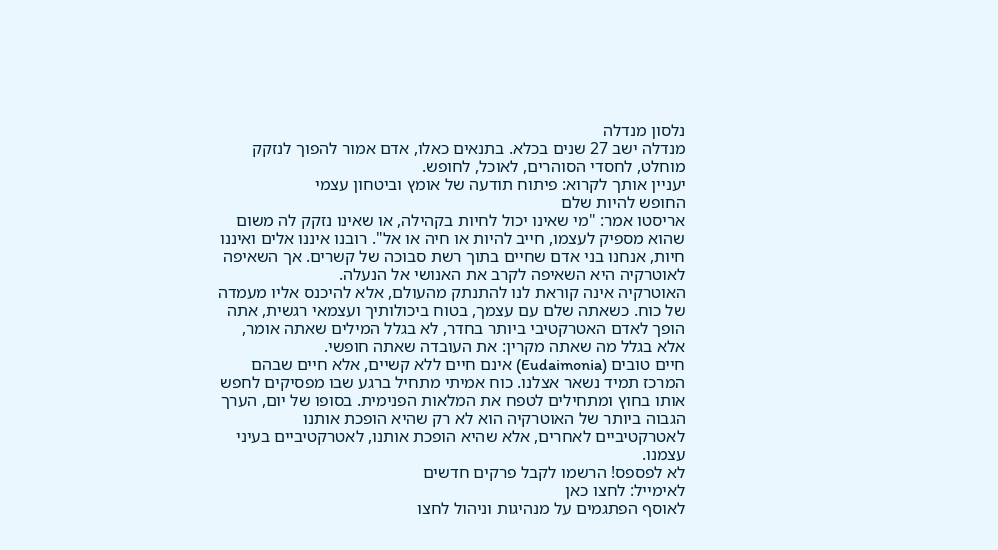נלסון מנדלה
מנדלה ישב 27 שנים בכלא. בתנאים כאלו, אדם אמור להפוך לנזקק מוחלט, לחסדי הסוהרים, לאוכל, לחופש.
יעניין אותך לקרוא: פיתוח תודעה של אומץ וביטחון עצמי
החופש להיות שלם
אריסטו אמר: "מי שאינו יכול לחיות בקהילה, או שאינו נזקק לה משום שהוא מספיק לעצמו, חייב להיות או חיה או אל". רובנו איננו אלים ואיננו חיות, אנחנו בני אדם שחיים בתוך רשת סבוכה של קשרים. אך השאיפה לאוטרקיה היא השאיפה לקרב את האנושי אל הנעלה.
האוטרקיה אינה קוראת לנו להתנתק מהעולם, אלא להיכנס אליו מעמדה של כוח. כשאתה שלם עם עצמך, בטוח ביכולותיך ועצמאי רגשית, אתה הופך לאדם האטרקטיבי ביותר בחדר, לא בגלל המילים שאתה אומר, אלא בגלל מה שאתה מקרין: את העובדה שאתה חופשי.
חיים טובים (Eudaimonia) אינם חיים ללא קשיים, אלא חיים שבהם המרכז תמיד נשאר אצלנו. כוח אמיתי מתחיל ברגע שבו מפסיקים לחפש אותו בחוץ ומתחילים לטפח את המלאות הפנימית. בסופו של יום, הערך הגבוה ביותר של האוטרקיה הוא לא רק שהיא הופכת אותנו לאטרקטיביים לאחרים, אלא שהיא הופכת אותנו, לאטרקטיביים בעיני עצמנו.
לא לפספס! הרשמו לקבל פרקים חדשים
לאימייל: לחצו כאן
לאוסף הפתגמים על מנהיגות וניהול לחצו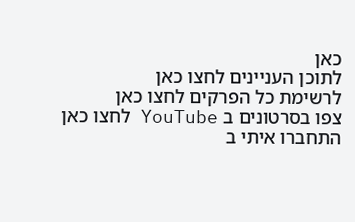כאן
לתוכן העניינים לחצו כאן
לרשימת כל הפרקים לחצו כאן
צפו בסרטונים ב YouTube לחצו כאן
התחברו איתי ב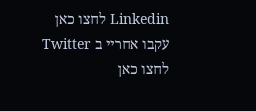Linkedin לחצו כאן
עקבו אחריי ב Twitter לחצו כאן